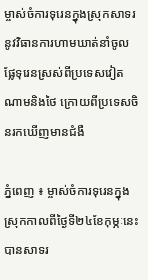ម្ចាស់ចំការទុរេនក្នុងស្រុកសាទរនូវវិធានការហាមឃាត់នាំចូលផ្លែទុរេនស្រស់ពីប្រទេសវៀតណាមនិងថៃ ក្រោយពីប្រទេសចិនរកឃើញមានជំងឺ

ភ្នំពេញ ៖ ម្ចាស់ចំការទុរេនក្នុងស្រុកកាលពីថ្ងៃទី២៤ខែកុម្ភៈនេះបានសាទរ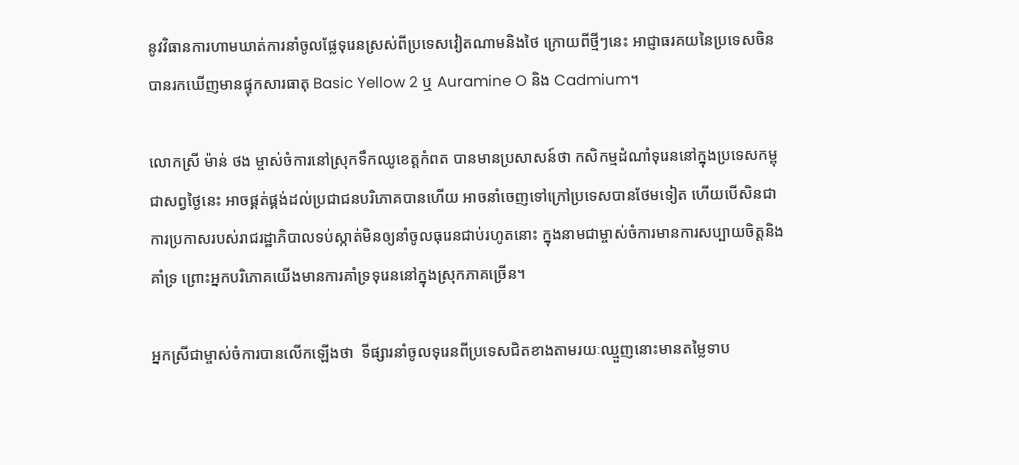នូវវិធានការហាមឃាត់ការនាំចូលផ្លែទុរេនស្រស់ពីប្រទេសវៀតណាមនិងថៃ ក្រោយពីថ្មីៗនេះ អាជ្ញាធរគយនៃប្រទេសចិនបានរកឃើញមានផ្ទុកសារធាតុ Basic Yellow 2 ឬ Auramine O និង Cadmium។

លោកស្រី ម៉ាន់ ថង ម្ចាស់ចំការនៅស្រុកទឹកឈូខេត្តកំពត បានមានប្រសាសន៍ថា កសិកម្មដំណាំទុរេននៅក្នុងប្រទេសកម្ពុជាសព្វថ្ងៃនេះ អាចផ្គត់ផ្គង់ដល់ប្រជាជនបរិភោគបានហើយ អាចនាំចេញទៅក្រៅប្រទេសបានថែមទៀត ហើយបើសិនជាការប្រកាសរបស់រាជរដ្ឋាភិបាលទប់ស្កាត់មិនឲ្យនាំចូលធុរេនជាប់រហូតនោះ ក្នុងនាមជាម្ចាស់ចំការមានការសប្បាយចិត្តនិងគាំទ្រ ព្រោះអ្នកបរិភោគយើងមានការគាំទ្រទុរេននៅក្នុងស្រុកភាគច្រើន។

អ្នកស្រីជាម្ចាស់ចំការបានលើកឡើងថា  ទីផ្សារនាំចូលទុរេនពីប្រទេសជិតខាងតាមរយៈឈ្មួញនោះមានតម្លៃទាប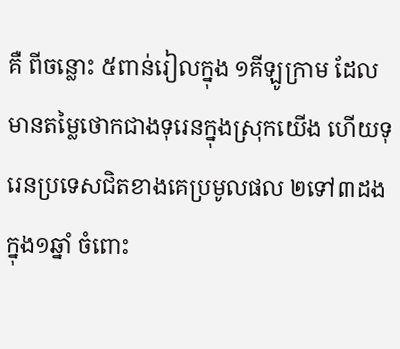គឺ ពីចន្លោះ ៥ពាន់រៀលក្នុង ១គីឡូក្រាម ដែលមានតម្លៃថោកជាងទុរេនក្នុងស្រុកយើង ហើយទុរេនប្រទេសជិតខាងគេប្រមូលផល ២ទៅ៣ដង ក្នុង១ឆ្នាំ ចំពោះ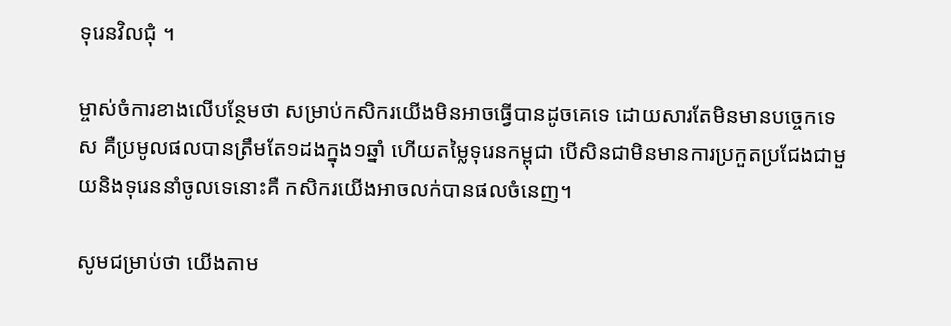ទុរេនវិលជុំ ។

ម្ចាស់ចំការខាងលើបន្ថែមថា សម្រាប់កសិករយើងមិនអាចធ្វើបានដូចគេទេ ដោយសារតែមិនមានបច្ចេកទេស គឺប្រមូលផលបានត្រឹមតែ១ដងក្នុង១ឆ្នាំ ហើយតម្លៃទុរេនកម្ពុជា បើសិនជាមិនមានការប្រកួតប្រជែងជាមួយនិងទុរេននាំចូលទេនោះគឺ កសិករយើងអាចលក់បានផលចំនេញ។

សូមជម្រាប់ថា យើងតាម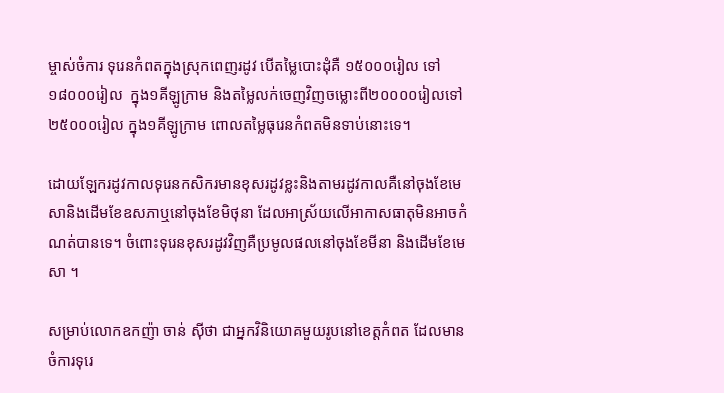ម្ចាស់ចំការ ទុរេនកំពតក្នុងស្រុកពេញរដូវ បើតម្លៃបោះដុំគឺ ១៥០០០រៀល ទៅ១៨០០០រៀល  ក្នុង១គីឡូក្រាម និងតម្លៃលក់ចេញវិញចម្លោះពី២០០០០រៀលទៅ ២៥០០០រៀល ក្នុង១គីឡូក្រាម ពោលតម្លៃធុរេនកំពតមិនទាប់នោះទេ។

ដោយឡែករដូវកាលទុរេនកសិករមានខុសរដូវខ្លះនិងតាមរដូវកាលគឺនៅចុងខែមេសានិងដើមខែឧសភាឬនៅចុងខែមិថុនា ដែលអាស្រ័យលើអាកាសធាតុមិនអាចកំណត់បានទេ។ ចំពោះទុរេនខុសរដូវវិញគឺប្រមូលផលនៅចុងខែមីនា និងដើមខែមេសា ។

សម្រាប់លោកឧកញ៉ា ចាន់ ស៊ីថា ជាអ្នកវិនិយោគមួយរូបនៅខេត្តកំពត ដែលមានចំការទុរេ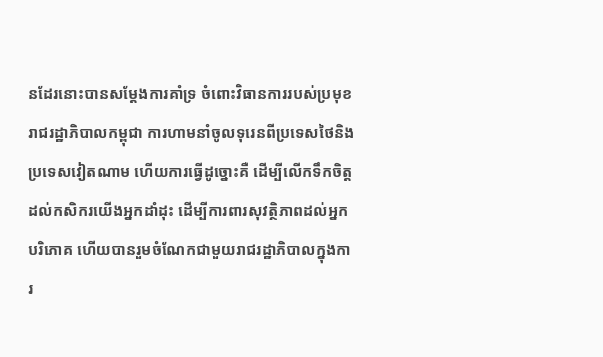នដែរនោះបានសម្តែងការគាំទ្រ ចំពោះវិធានការរបស់ប្រមុខរាជរដ្ឋាភិបាលកម្ពុជា ការហាមនាំចូលទុរេនពីប្រទេសថៃនិងប្រទេសវៀតណាម ហើយការធ្វើដូច្នោះគឺ ដើម្បីលើកទឹកចិត្តដល់កសិករយើងអ្នកដាំដុះ ដើម្បីការពារសុវត្ថិភាពដល់អ្នកបរិភោគ ហើយបានរួមចំណែកជាមួយរាជរដ្ឋាភិបាលក្នុងការ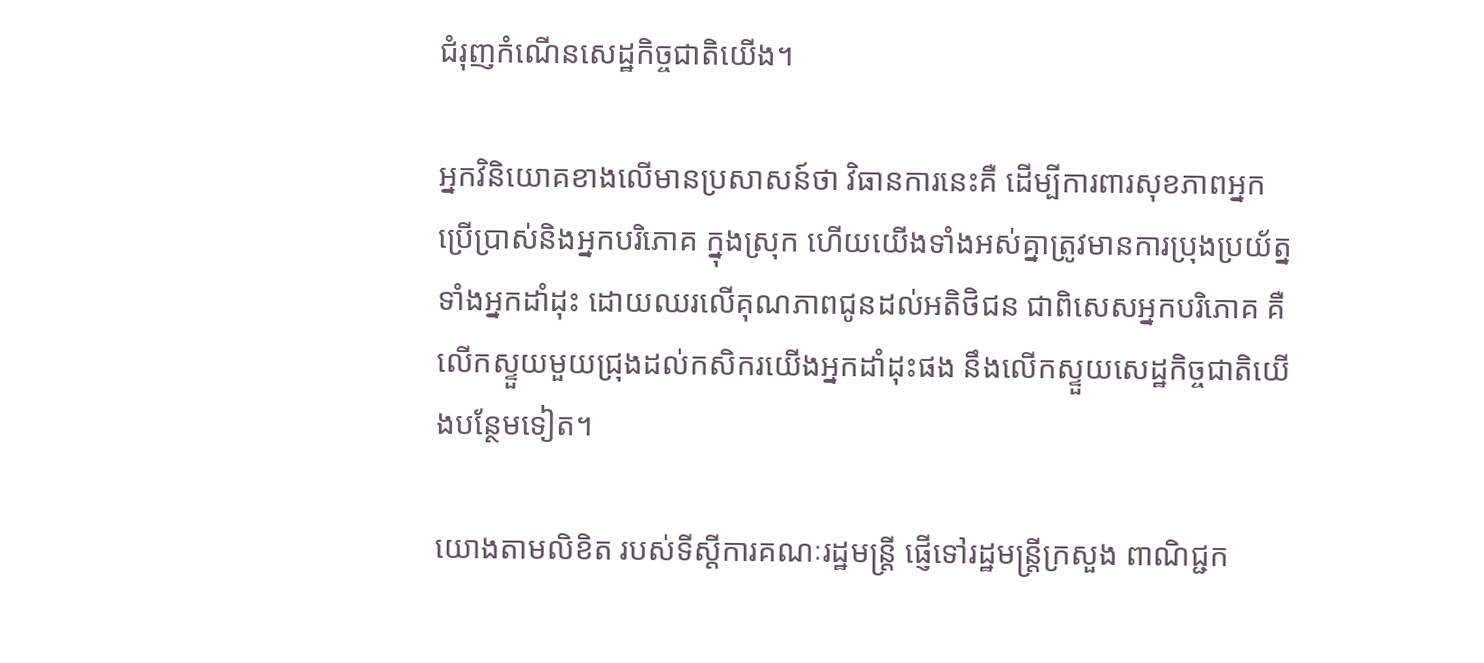ជំរុញកំណើនសេដ្ឋកិច្ចជាតិយើង។

អ្នកវិនិយោគខាងលើមានប្រសាសន៍ថា វិធានការនេះគឺ ដើម្បីការពារសុខភាពអ្នកប្រើប្រាស់និងអ្នកបរិភោគ ក្នុងស្រុក ហើយយើងទាំងអស់គ្នាត្រូវមានការប្រុងប្រយ័ត្នទាំងអ្នកដាំដុះ ដោយឈរលើគុណភាពជូនដល់អតិថិជន ជាពិសេសអ្នកបរិភោគ គឺ លើកស្ទួយមួយជ្រុងដល់កសិករយើងអ្នកដាំដុះផង នឹងលើកស្ទួយសេដ្ឋកិច្ចជាតិយើងបន្ថែមទៀត។

យោងតាមលិខិត របស់ទីស្តីការគណៈរដ្ឋមន្រ្តី ផ្ញើទៅរដ្ឋមន្រ្តីក្រសួង ពាណិជ្ជក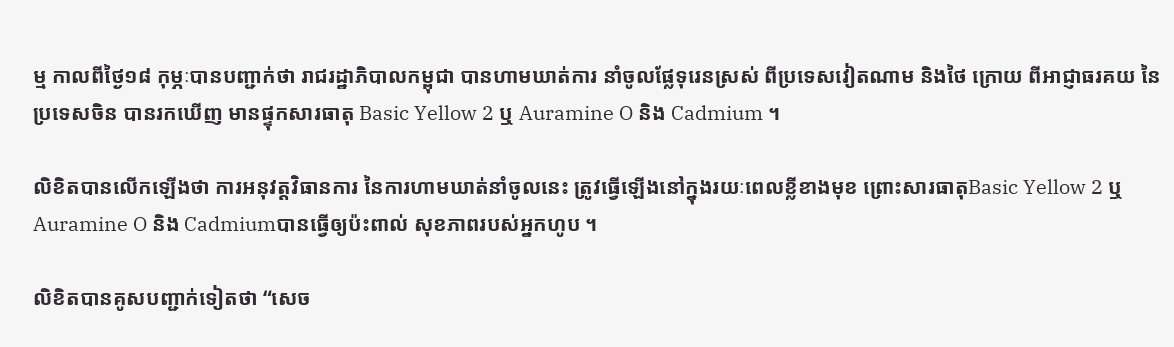ម្ម កាលពីថ្ងៃ១៨ កុម្ភៈបានបញ្ជាក់ថា រាជរដ្ឋាភិបាលកម្ពុជា បានហាមឃាត់ការ នាំចូលផ្លែទុរេនស្រស់ ពីប្រទេសវៀតណាម និងថៃ ក្រោយ ពីអាជ្ញាធរគយ នៃប្រទេសចិន បានរកឃើញ មានផ្ទុកសារធាតុ Basic Yellow 2 ឬ Auramine O និង Cadmium ។

លិខិតបានលើកឡើងថា ការអនុវត្តវិធានការ នៃការហាមឃាត់នាំចូលនេះ ត្រូវធ្វើឡើងនៅក្នុងរយៈពេលខ្លីខាងមុខ ព្រោះសារធាតុBasic Yellow 2 ឬ Auramine O និង Cadmiumបានធ្វើឲ្យប៉ះពាល់ សុខភាពរបស់អ្នកហូប ។

លិខិតបានគូសបញ្ជាក់ទៀតថា “សេច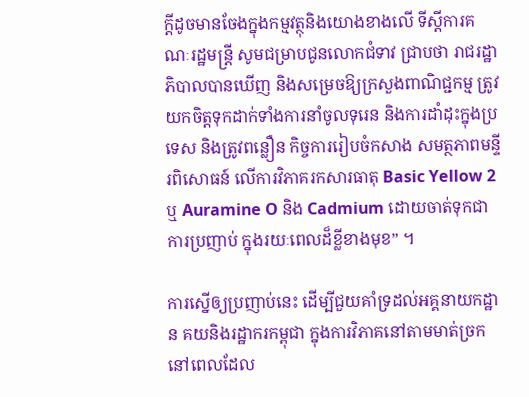ក្តីដូចមានចែងក្នុងកម្មវត្ថុនិងយោងខាងលើ ទីស្តីការគណៈរដ្ឋមន្ត្រី សូមជម្រាបជូនលោកជំទាវ ជ្រាបថា រាជរដ្ឋាភិបាលបានឃើញ និងសម្រេចឱ្យក្រសួងពាណិជ្ជកម្ម ត្រូវយកចិត្តទុកដាក់ទាំងការនាំចូលទុរេន និងការដាំដុះក្នុងប្រទេស និងត្រូវពន្លឿន កិច្ចការរៀបចំកសាង សមត្ថភាពមន្ទីរពិសោធន៍ លើការវិភាគរកសារធាតុ Basic Yellow 2 ឬ Auramine O និង Cadmium ដោយចាត់ទុកជាការប្រញាប់ ក្នុងរយៈពេលដ៏ខ្លីខាងមុខ” ។

ការស្នើឲ្យប្រញាប់នេះ ដើម្បីជួយគាំទ្រដល់អគ្គនាយកដ្ឋាន គយនិងរដ្ឋាករកម្ពុជា ក្នុងការវិភាគនៅតាមមាត់ច្រក នៅពេលដែល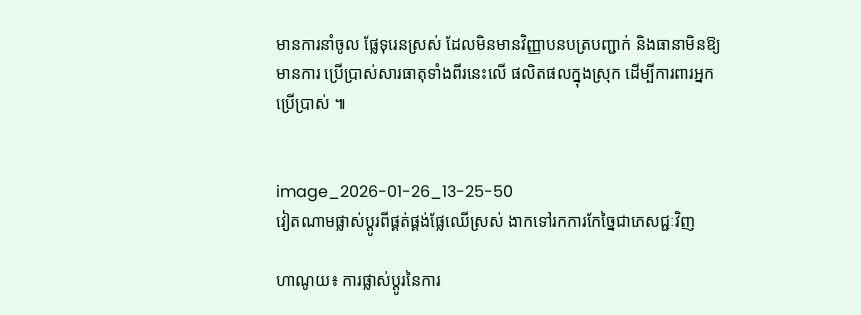មានការនាំចូល ផ្លែទុរេនស្រស់ ដែលមិនមានវិញ្ញាបនបត្របញ្ជាក់ និងធានាមិនឱ្យមានការ ប្រើប្រាស់សារធាតុទាំងពីរនេះលើ ផលិតផលក្នុងស្រុក ដើម្បីការពារអ្នកប្រើប្រាស់ ៕


image_2026-01-26_13-25-50
វៀតណាមផ្លាស់ប្តូរពីផ្គត់ផ្គង់ផ្លែឈើស្រស់ ងាកទៅរកការកែច្នៃជាភេសជ្ជៈវិញ

ហាណូយ៖ ការផ្លាស់ប្តូរនៃការ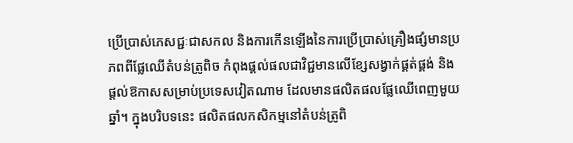ប្រើប្រាស់ភេសជ្ជៈជាសកល និងការកើនឡើងនៃការប្រើប្រាស់គ្រឿងផ្សំមានប្រភពពីផ្លែឈើតំបន់ត្រូពិច កំពុងផ្តល់ផលជាវិជ្ជមានលើខ្សែសង្វាក់ផ្គត់ផ្គង់ និងផ្តល់ឱកាសសម្រាប់ប្រទេសវៀតណាម ដែលមានផលិតផលផ្លែឈើពេញមួយឆ្នាំ។ ក្នុងបរិបទនេះ ផលិតផលកសិកម្មនៅតំបន់ត្រូពិ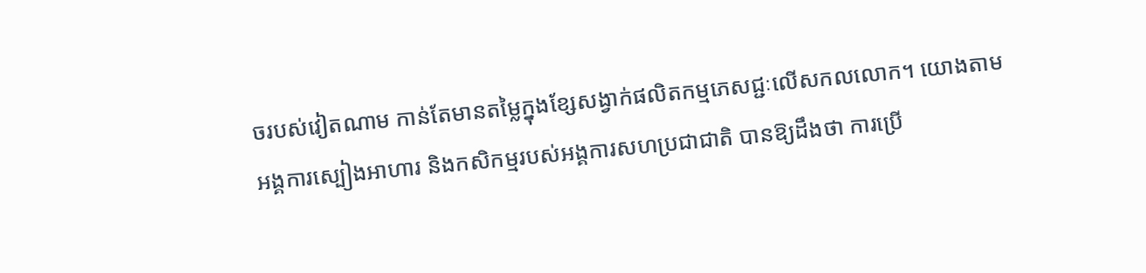ចរបស់វៀតណាម កាន់តែមានតម្លៃក្នុងខ្សែសង្វាក់ផលិតកម្មភេសជ្ជៈលើសកលលោក។ យោងតាមអង្គការស្បៀងអាហារ និងកសិកម្មរបស់អង្គការសហប្រជាជាតិ បានឱ្យដឹងថា ការប្រើ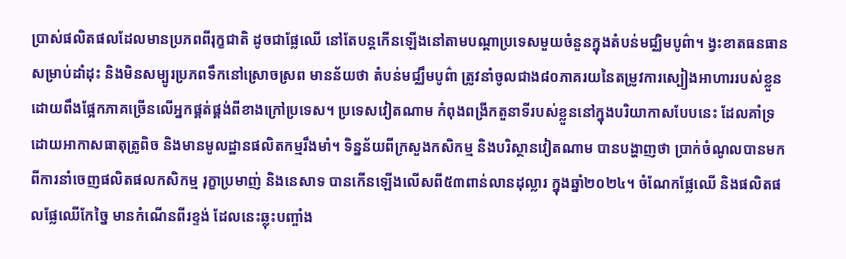ប្រាស់ផលិតផលដែលមានប្រភពពីរុក្ខជាតិ ដូចជាផ្លែឈើ នៅតែបន្តកើនឡើងនៅតាមបណ្តាប្រទេសមួយចំនួនក្នុងតំបន់មជ្ឈិមបូព៌ា។ ង្វះខាតធនធានសម្រាប់ដាំដុះ និងមិនសម្បូរប្រភពទឹកនៅស្រោចស្រព មានន័យថា តំបន់មជ្ឈឹមបូព៌ា ត្រូវនាំចូលជាង៨០ភាគរយនៃតម្រូវការស្បៀងអាហាររបស់ខ្លួន ដោយពឹងផ្អែកភាគច្រើនលើអ្នកផ្គត់ផ្គង់ពីខាងក្រៅប្រទេស។ ប្រទេសវៀតណាម កំពុងពង្រីកតួនាទីរបស់ខ្លួននៅក្នុងបរិយាកាសបែបនេះ ដែលគាំទ្រដោយអាកាសធាតុត្រូពិច និងមានមូលដ្ឋានផលិតកម្មរឹងមាំ។ ទិន្នន័យពីក្រសួងកសិកម្ម និងបរិស្ថានវៀតណាម បានបង្ហាញថា ប្រាក់ចំណូលបានមកពីការនាំចេញផលិតផលកសិកម្ម រុក្ខាប្រមាញ់ និងនេសាទ បានកើនឡើងលើសពី៥៣ពាន់លានដុល្លារ ក្នុងឆ្នាំ២០២៤។ ចំណែកផ្លែឈើ និងផលិតផលផ្លែឈើកែច្នៃ មានកំណើនពីរខ្ទង់ ដែលនេះឆ្លុះបញ្ចាំង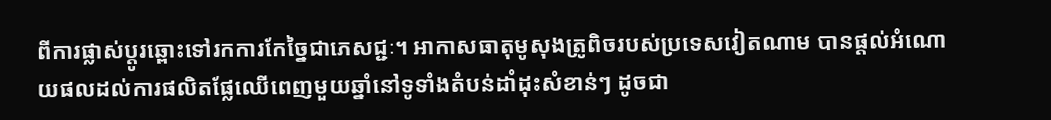ពីការផ្លាស់ប្តូរឆ្ពោះទៅរកការកែច្នៃជាភេសជ្ជៈ។ អាកាសធាតុមូសុងត្រូពិចរបស់ប្រទេសវៀតណាម បានផ្តល់អំណោយផលដល់ការផលិតផ្លែឈើពេញមួយឆ្នាំនៅទូទាំងតំបន់ដាំដុះសំខាន់ៗ ដូចជា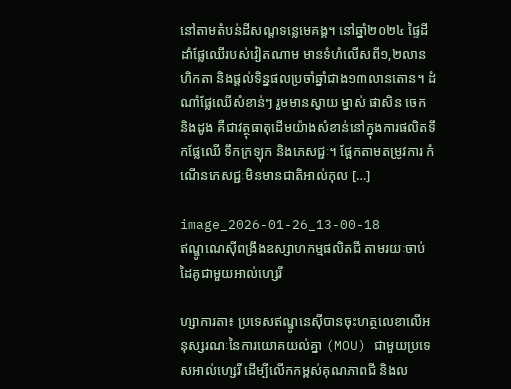នៅតាមតំបន់ដីសណ្តទន្លេមេគង្គ។ នៅឆ្នាំ២០២៤ ផ្ទៃដីដាំផ្លែឈើរបស់វៀតណាម មានទំហំលើសពី១,២លានហិកតា និងផ្តល់ទិន្នផលប្រចាំឆ្នាំជាង១៣លានតោន។ ដំណាំផ្លែឈើសំខាន់ៗ រួមមានស្វាយ ម្នាស់ ផាសិន ចេក និងដូង គឺជាវត្ថុធាតុដើមយ៉ាងសំខាន់នៅក្នុងការផលិតទឹកផ្លែឈើ ទឹកក្រឡុក និងភេសជ្ជៈ។ ផ្អែកតាមតម្រូវការ កំណើនភេសជ្ជៈមិនមានជាតិអាល់កុល […]

image_2026-01-26_13-00-18
ឥណ្ឌូណេស៊ីពង្រឹងឧស្សាហកម្មផលិតជី តាមរយៈចាប់ដៃគូជាមួយអាល់ហ្សេរី

ហ្សាការតា៖ ប្រទេសឥណ្ឌូនេស៊ីបានចុះហត្ថលេខាលើអនុស្សរណៈនៃការយោគយល់គ្នា (MOU) ជាមួយប្រទេសអាល់ហ្សេរី ដើម្បីលើកកម្ពស់គុណភាពជី និងល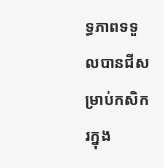ទ្ធភាពទទួលបានជីសម្រាប់កសិករក្នុង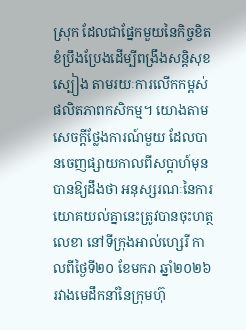ស្រុក ដែលជាផ្នែកមួយនៃកិច្ចខិតខំប្រឹងប្រែងដើម្បីពង្រឹងសន្តិសុខស្បៀង តាមរយៈការលើកកម្ពស់ផលិតភាពកសិកម្ម។ យោងតាមសេចក្តីថ្លែងការណ៍មួយ ដែលបានចេញផ្សាយកាលពីសប្តាហ៍មុន បានឱ្យដឹងថា អនុស្សរណៈនៃការយោគយល់គ្នានេះត្រូវបានចុះហត្ថលេខា នៅទីក្រុងអាល់ហ្សេរី កាលពីថ្ងៃទី២០ ខែមករា ឆ្នាំ២០២៦ រវាងមេដឹកនាំនៃក្រុមហ៊ុ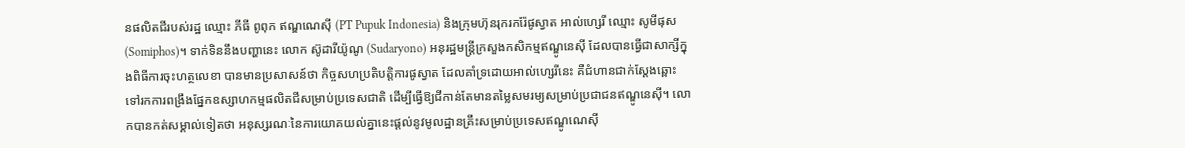នផលិតជីរបស់រដ្ឋ ឈ្មោះ ភីធី ពូពុក ឥណ្ឌណេស៊ី (PT Pupuk Indonesia) និងក្រុមហ៊ុនរុករករ៉ែផូស្វាត អាល់ហ្សេរី ឈ្មោះ សូមីផុស (Somiphos)។ ទាក់ទិននឹងបញ្ហានេះ លោក ស៊ូដារីយ៉ូណូ (Sudaryono) អនុរដ្ឋមន្ត្រីក្រសួងកសិកម្មឥណ្ឌូនេស៊ី ដែលបានធ្វើជាសាក្សីក្នុងពិធីការចុះហត្ថលេខា បានមានប្រសាសន៍ថា កិច្ចសហប្រតិបត្តិការផូស្វាត ដែលគាំទ្រដោយអាល់ហ្សេរីនេះ គឺជំហានជាក់ស្តែងឆ្ពោះទៅរកការពង្រឹងផ្នែកឧស្សាហកម្មផលិតជីសម្រាប់ប្រទេសជាតិ ដើម្បីធ្វើឱ្យជីកាន់តែមានតម្លៃសមរម្យសម្រាប់ប្រជាជនឥណ្ឌូនេស៊ី។ លោកបានកត់សម្គាល់ទៀតថា អនុស្សរណៈនៃការយោគយល់គ្នានេះផ្តល់នូវមូលដ្ឋានគ្រឹះសម្រាប់ប្រទេសឥណ្ឌូណេស៊ី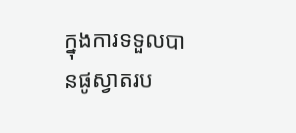ក្នុងការទទួលបានផូស្វាតរប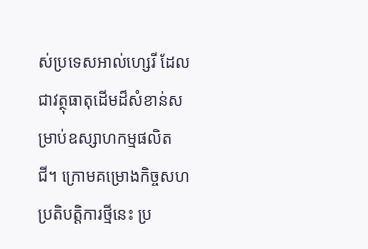ស់ប្រទេសអាល់ហ្សេរី ដែលជាវត្ថុធាតុដើមដ៏សំខាន់សម្រាប់ឧស្សាហកម្មផលិតជី។ ក្រោមគម្រោងកិច្ចសហប្រតិបត្តិការថ្មីនេះ ប្រ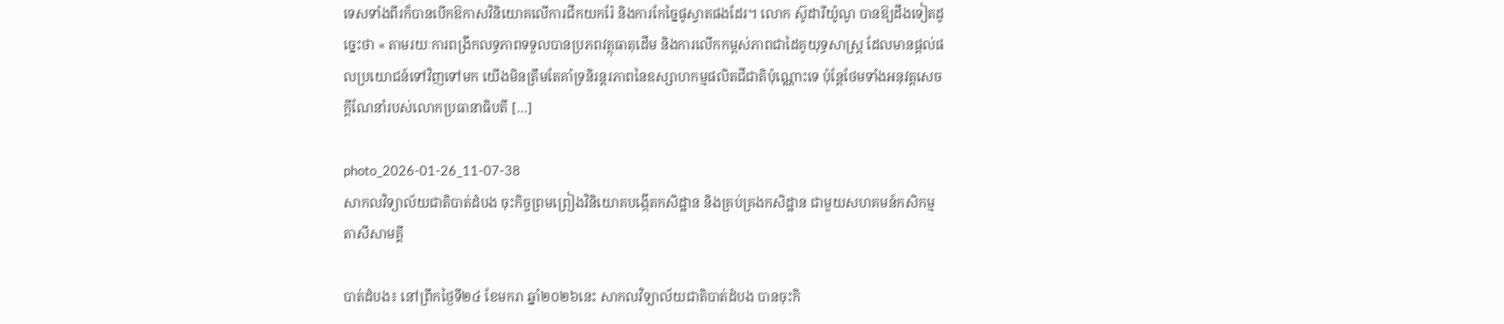ទេសទាំងពីរក៏បានបើកឱកាសវិនិយោគលើការជីកយករ៉ែ និងការកែច្នៃផូស្វាតផងដែរ។ លោក ស៊ូដារីយ៉ូណូ បានឱ្យដឹងទៀតដូច្នេះថា « តាមរយៈការពង្រីកលទ្ធភាពទទួលបានប្រភពវត្ថុធាតុដើម និងការលើកកម្ពស់ភាពជាដៃគូយុទ្ធសាស្ត្រ ដែលមានផ្តល់ផលប្រយោជន៍ទៅវិញទៅមក យើងមិនត្រឹមតែគាំទ្រនិរន្តរភាពនៃឧស្សាហកម្មផលិតជីជាតិប៉ុណ្ណោះទេ ប៉ុន្តែថែមទាំងអនុវត្តសេចក្តីណែនាំរបស់លោកប្រធានាធិបតី […]

photo_2026-01-26_11-07-38
សាកលវិទ្យាល័យជាតិបាត់ដំបង ចុះកិច្ចព្រមព្រៀងវិនិយោគបង្កើតកសិដ្ឋាន និងគ្រប់គ្រងកសិដ្ឋាន ជាមួយសហគមន៍កសិកម្មតាសីសាមគ្គី

បាត់ដំបង៖ នៅព្រឹកថ្ងៃទី២៤ ខែមករា ឆ្នាំ២០២៦នេះ សាកលវិទ្យាល័យជាតិបាត់ដំបង បានចុះកិ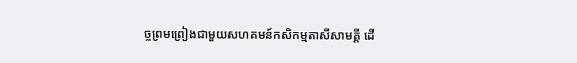ច្ចព្រមព្រៀងជាមួយសហគមន៍កសិកម្មតាសីសាមគ្គី ដើ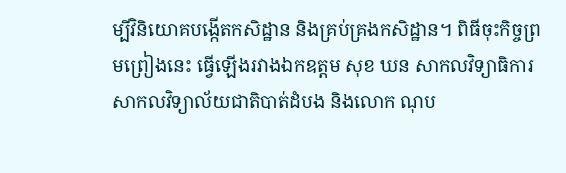ម្បីវិនិយោគបង្កើតកសិដ្ឋាន និងគ្រប់គ្រងកសិដ្ឋាន។ ពិធីចុះកិច្ចព្រមព្រៀងនេះ ធ្វើឡើងរវាងឯកឧត្តម សុខ ឃន សាកលវិទ្យាធិការ សាកលវិទ្យាល័យជាតិបាត់ដំបង និងលោក ណុប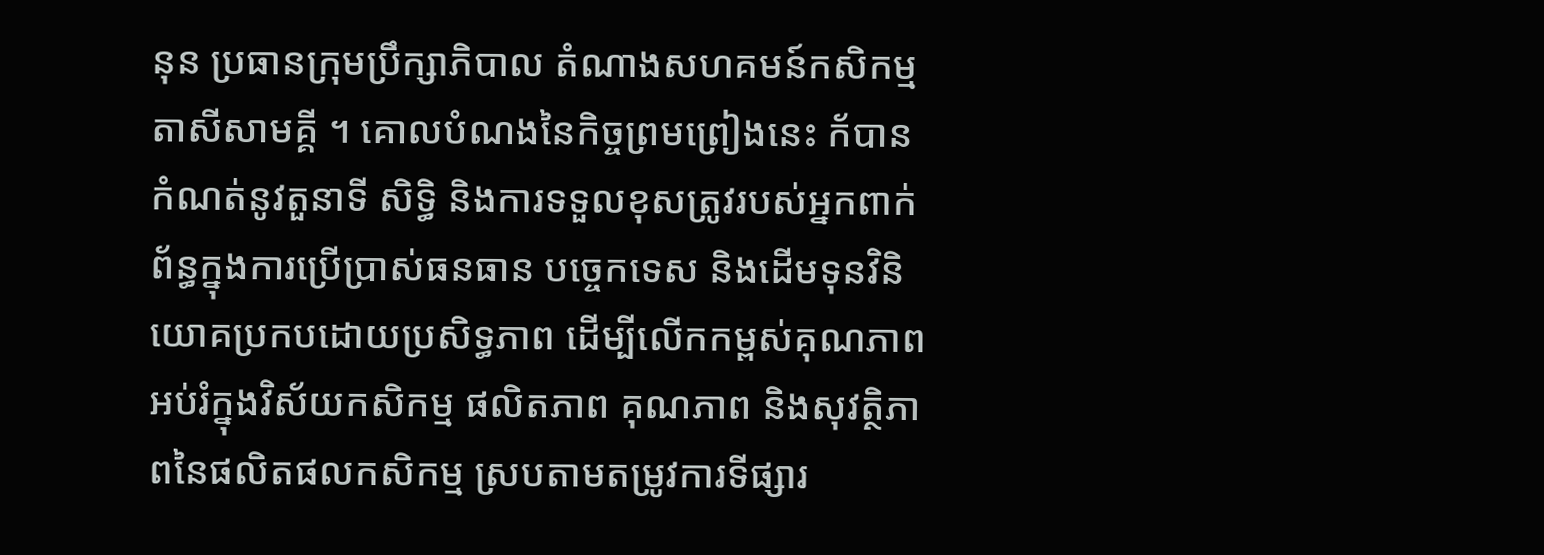នុន ប្រធានក្រុមប្រឹក្សាភិបាល តំណាងសហគមន៍កសិកម្មតាសីសាមគ្គី ។ គោលបំណងនៃកិច្ចព្រមព្រៀងនេះ ក័បានកំណត់នូវតួនាទី សិទ្ធិ និងការទទួលខុសត្រូវរបស់អ្នកពាក់ព័ន្ធក្នុងការប្រើប្រាស់ធនធាន បច្ចេកទេស និងដើមទុនវិនិយោគប្រកបដោយប្រសិទ្ធភាព ដើម្បីលើកកម្ពស់គុណភាពអប់រំក្នុងវិស័យកសិកម្ម ផលិតភាព គុណភាព និងសុវត្ថិភាពនៃផលិតផលកសិកម្ម ស្របតាមតម្រូវការទីផ្សារ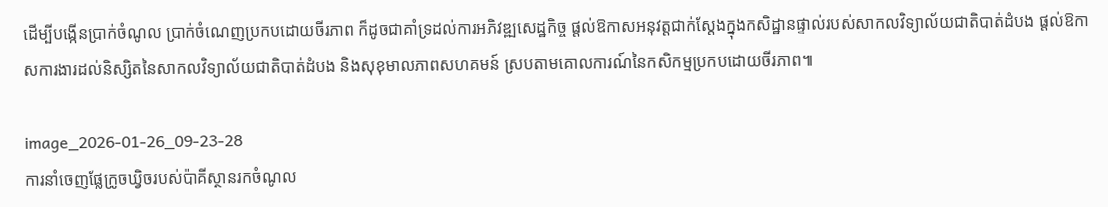ដើម្បីបង្កើនប្រាក់ចំណូល ប្រាក់ចំណេញប្រកបដោយចីរភាព ក៏ដូចជាគាំទ្រដល់ការអភិវឌ្ឍសេដ្ឋកិច្ច ផ្តល់ឱកាសអនុវត្តជាក់ស្តែងក្នុងកសិដ្ឋានផ្ទាល់របស់សាកលវិទ្យាល័យជាតិបាត់ដំបង ផ្តល់ឱកាសការងារដល់និស្សិតនៃសាកលវិទ្យាល័យជាតិបាត់ដំបង និងសុខុមាលភាពសហគមន៍ ស្របតាមគោលការណ៍នៃកសិកម្មប្រកបដោយចីរភាព៕

image_2026-01-26_09-23-28
ការនាំចេញផ្លែក្រូចឃ្វិចរបស់ប៉ាគីស្ថានរកចំណូល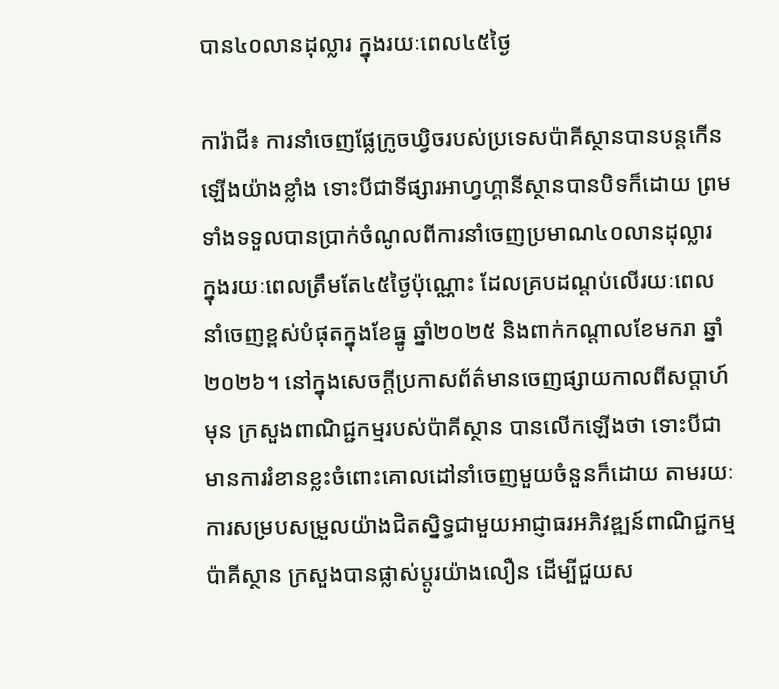បាន៤០លានដុល្លារ ក្នុងរយៈពេល៤៥ថ្ងៃ

ការ៉ាជី៖ ការនាំចេញផ្លែក្រូចឃ្វិចរបស់ប្រទេសប៉ាគីស្ថានបានបន្តកើនឡើងយ៉ាងខ្លាំង ទោះបីជាទីផ្សារអាហ្វហ្គានីស្ថានបានបិទក៏ដោយ ព្រមទាំងទទួលបានប្រាក់ចំណូលពីការនាំចេញប្រមាណ៤០លានដុល្លារ ក្នុងរយៈពេលត្រឹមតែ៤៥ថ្ងៃប៉ុណ្ណោះ ដែលគ្របដណ្ដប់លើរយៈពេលនាំចេញខ្ពស់បំផុតក្នុងខែធ្នូ ឆ្នាំ២០២៥ និងពាក់កណ្តាលខែមករា ឆ្នាំ២០២៦។ នៅក្នុងសេចក្តីប្រកាសព័ត៌មានចេញផ្សាយកាលពីសប្តាហ៍មុន ក្រសួងពាណិជ្ជកម្មរបស់ប៉ាគីស្ថាន បានលើកឡើងថា ទោះបីជាមានការរំខានខ្លះចំពោះគោលដៅនាំចេញមួយចំនួនក៏ដោយ តាមរយៈការសម្របសម្រួលយ៉ាងជិតស្និទ្ធជាមួយអាជ្ញាធរអភិវឌ្ឍន៍ពាណិជ្ជកម្មប៉ាគីស្ថាន ក្រសួងបានផ្លាស់ប្តូរយ៉ាងលឿន ដើម្បីជួយស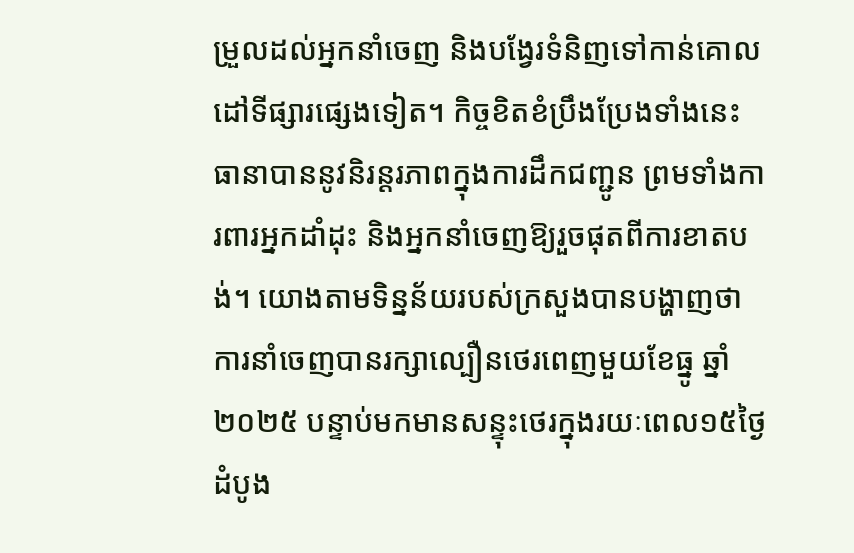ម្រួលដល់អ្នកនាំចេញ និងបង្វែរទំនិញទៅកាន់គោលដៅទីផ្សារផ្សេងទៀត។ កិច្ចខិតខំប្រឹងប្រែងទាំងនេះធានាបាននូវនិរន្តរភាពក្នុងការដឹកជញ្ជូន ព្រមទាំងការពារអ្នកដាំដុះ និងអ្នកនាំចេញឱ្យរួចផុតពីការខាតបង់។ យោងតាមទិន្នន័យរបស់ក្រសួងបានបង្ហាញថា ការនាំចេញបានរក្សាល្បឿនថេរពេញមួយខែធ្នូ ឆ្នាំ២០២៥ បន្ទាប់មកមានសន្ទុះថេរក្នុងរយៈពេល១៥ថ្ងៃដំបូង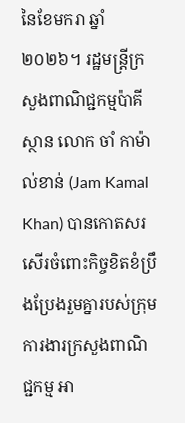នៃខែមករា ឆ្នាំ២០២៦។ រដ្ឋមន្ត្រីក្រសួងពាណិជ្ជកម្មប៉ាគីស្ថាន លោក ចាំ កាម៉ាល់ខាន់ (Jam Kamal Khan) បានកោតសរសើរចំពោះកិច្ចខិតខំប្រឹងប្រែងរួមគ្នារបស់ក្រុមការងារក្រសួងពាណិជ្ជកម្ម អា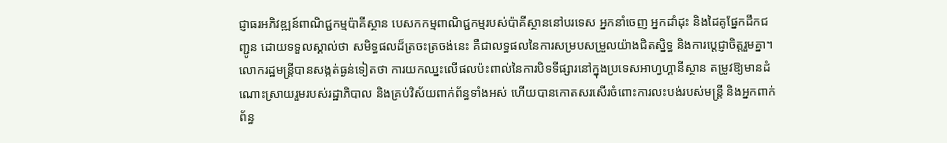ជ្ញាធរអភិវឌ្ឍន៍ពាណិជ្ជកម្មប៉ាគីស្ថាន បេសកកម្មពាណិជ្ជកម្មរបស់ប៉ាគីស្ថាននៅបរទេស អ្នកនាំចេញ អ្នកដាំដុះ និងដៃគូផ្នែកដឹកជញ្ជូន ដោយទទួលស្គាល់ថា សមិទ្ធផលដ៏ត្រចះត្រចង់នេះ គឺជាលទ្ធផលនៃការសម្របសម្រួលយ៉ាងជិតស្និទ្ធ និងការប្តេជ្ញាចិត្តរួមគ្នា។ លោករដ្ឋមន្ត្រីបានសង្កត់ធ្ងន់ទៀតថា ការយកឈ្នះលើផលប៉ះពាល់នៃការបិទទីផ្សារនៅក្នុងប្រទេសអាហ្វហ្គានីស្ថាន តម្រូវឱ្យមានដំណោះស្រាយរួមរបស់រដ្ឋាភិបាល និងគ្រប់វិស័យពាក់ព័ន្ធទាំងអស់ ហើយបានកោតសរសើរចំពោះការលះបង់របស់មន្ត្រី និងអ្នកពាក់ព័ន្ធ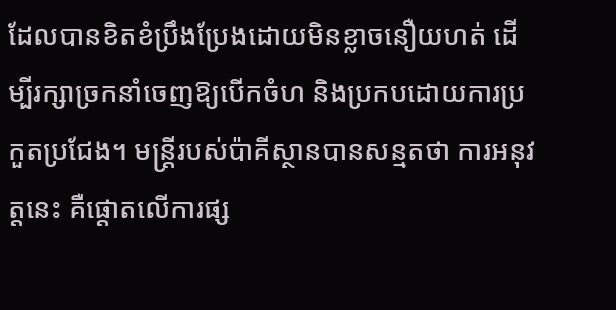ដែលបានខិតខំប្រឹងប្រែងដោយមិនខ្លាចនឿយហត់ ដើម្បីរក្សាច្រកនាំចេញឱ្យបើកចំហ និងប្រកបដោយការប្រកួតប្រជែង។ មន្ត្រីរបស់ប៉ាគីស្ថានបានសន្មតថា ការអនុវត្តនេះ គឺផ្តោតលើការផ្ស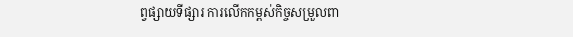ព្វផ្សាយទីផ្សារ ការលើកកម្ពស់កិច្ចសម្រួលពា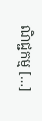ណិជ្ជកម្ម […]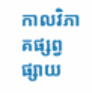កាលវិភាគផ្សព្វផ្សាយ